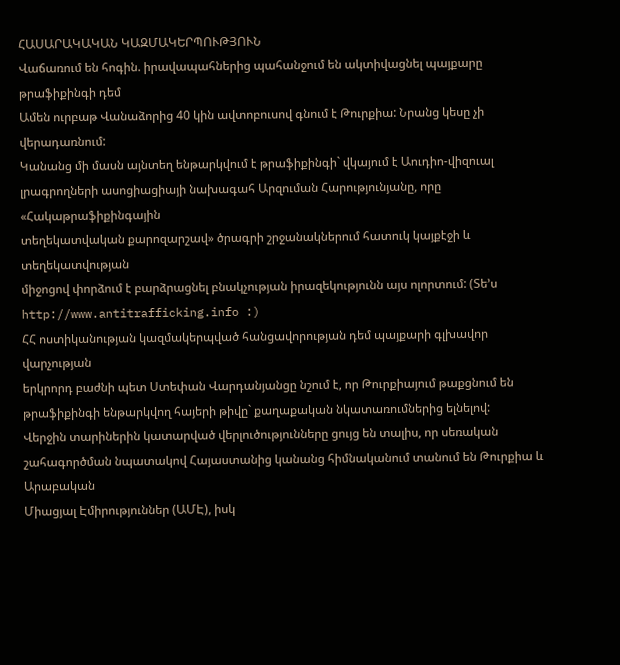ՀԱՍԱՐԱԿԱԿԱՆ ԿԱԶՄԱԿԵՐՊՈՒԹՅՈՒՆ
Վաճառում են հոգին. իրավապահներից պահանջում են ակտիվացնել պայքարը թրաֆիքինգի դեմ
Ամեն ուրբաթ Վանաձորից 40 կին ավտոբուսով գնում է Թուրքիա: Նրանց կեսը չի
վերադառնում:
Կանանց մի մասն այնտեղ ենթարկվում է թրաֆիքինգի` վկայում է Աուդիո-վիզուալ
լրագրողների ասոցիացիայի նախագահ Արզուման Հարությունյանը, որը «Հակաթրաֆիքինգային
տեղեկատվական քարոզարշավ» ծրագրի շրջանակներում հատուկ կայքէջի և տեղեկատվության
միջոցով փորձում է բարձրացնել բնակչության իրազեկությունն այս ոլորտում: (Տե’ս
http://www.antitrafficking.info :)
ՀՀ ոստիկանության կազմակերպված հանցավորության դեմ պայքարի գլխավոր վարչության
երկրորդ բաժնի պետ Ստեփան Վարդանյանցը նշում է, որ Թուրքիայում թաքցնում են
թրաֆիքինգի ենթարկվող հայերի թիվը` քաղաքական նկատառումներից ելնելով:
Վերջին տարիներին կատարված վերլուծությունները ցույց են տալիս, որ սեռական
շահագործման նպատակով Հայաստանից կանանց հիմնականում տանում են Թուրքիա և Արաբական
Միացյալ Էմիրություններ (ԱՄԷ), իսկ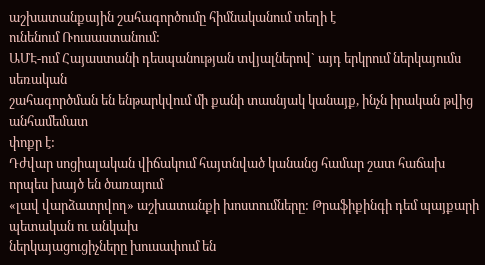աշխատանքային շահագործումը հիմնականում տեղի է
ունենում Ռուսաստանում:
ԱՄԷ-ում Հայաստանի դեսպանության տվյալներով` այդ երկրում ներկայումս սեռական
շահագործման են ենթարկվում մի քանի տասնյակ կանայք, ինչն իրական թվից անհամեմատ
փոքր է:
Դժվար սոցիալական վիճակում հայտնված կանանց համար շատ հաճախ որպես խայծ են ծառայում
«լավ վարձատրվող» աշխատանքի խոստումները: Թրաֆիքինգի դեմ պայքարի պետական ու անկախ
ներկայացուցիչները խուսափում են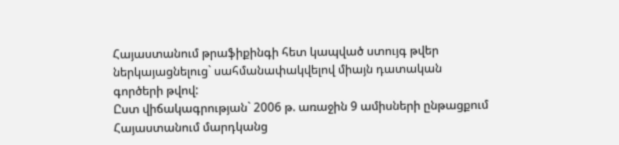Հայաստանում թրաֆիքինգի հետ կապված ստույգ թվեր
ներկայացնելուց` սահմանափակվելով միայն դատական գործերի թվով:
Ըստ վիճակագրության` 2006 թ. առաջին 9 ամիսների ընթացքում Հայաստանում մարդկանց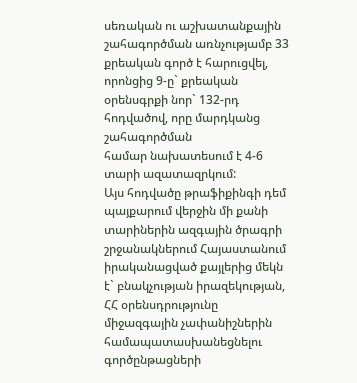սեռական ու աշխատանքային շահագործման առնչությամբ 33 քրեական գործ է հարուցվել,
որոնցից 9-ը` քրեական օրենսգրքի նոր` 132-րդ հոդվածով, որը մարդկանց շահագործման
համար նախատեսում է 4-6 տարի ազատազրկում:
Այս հոդվածը թրաֆիքինգի դեմ պայքարում վերջին մի քանի տարիներին ազգային ծրագրի
շրջանակներում Հայաստանում իրականացված քայլերից մեկն է` բնակչության իրազեկության,
ՀՀ օրենսդրությունը միջազգային չափանիշներին համապատասխանեցնելու գործընթացների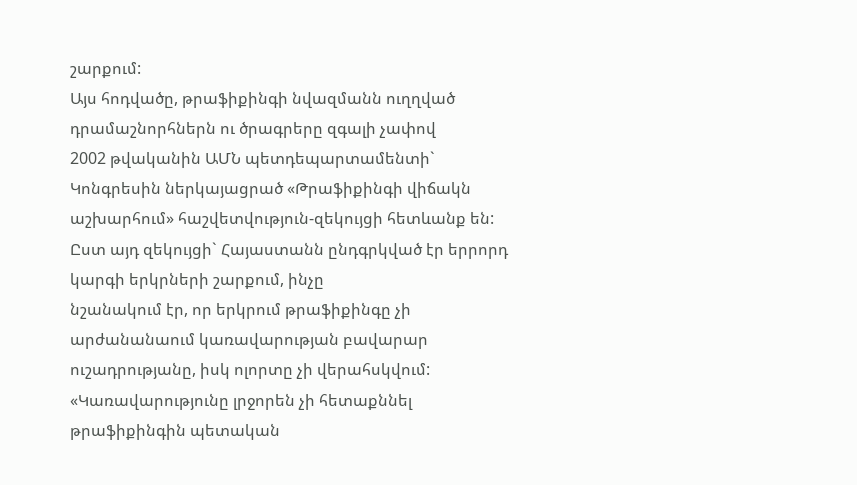շարքում:
Այս հոդվածը, թրաֆիքինգի նվազմանն ուղղված դրամաշնորհներն ու ծրագրերը զգալի չափով
2002 թվականին ԱՄՆ պետդեպարտամենտի` Կոնգրեսին ներկայացրած «Թրաֆիքինգի վիճակն
աշխարհում» հաշվետվություն-զեկույցի հետևանք են:
Ըստ այդ զեկույցի` Հայաստանն ընդգրկված էր երրորդ կարգի երկրների շարքում, ինչը
նշանակում էր, որ երկրում թրաֆիքինգը չի արժանանաում կառավարության բավարար
ուշադրությանը, իսկ ոլորտը չի վերահսկվում:
«Կառավարությունը լրջորեն չի հետաքննել թրաֆիքինգին պետական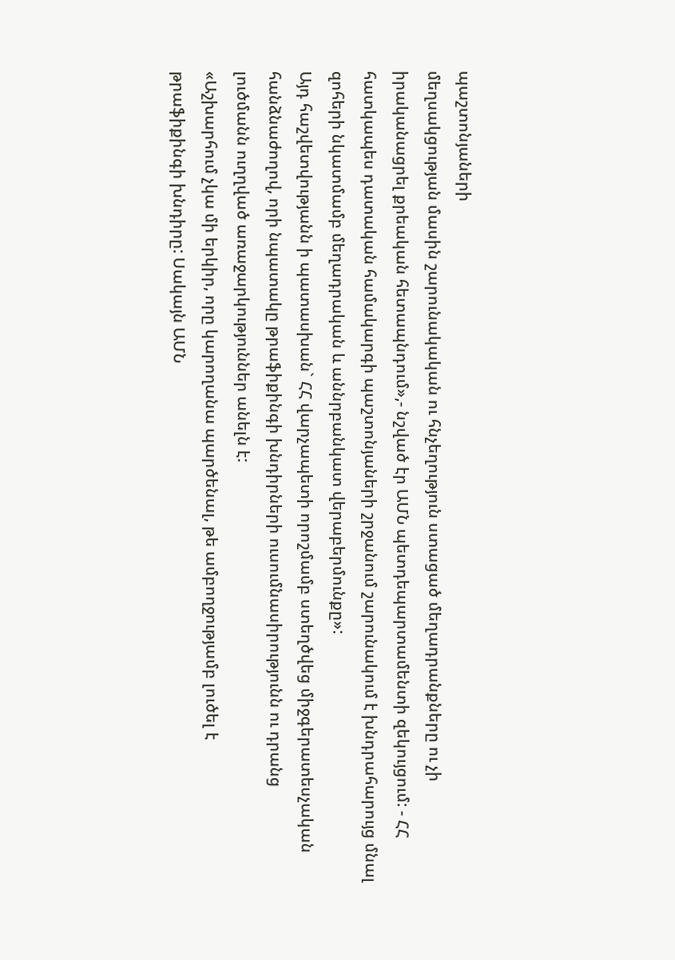պաշտոնյաների
մեղսակցության մասին շարունակական ու հնչեղություն ստացած մեղադրանքները ու չի
իրականացրել քրեական հետապնդում»,- նշված էր ԱՄՆ պետդեպարտամենտի զեկույցում: - ՀՀ
հատկապես դատական համակարգի պաշտոնյաների շրջանում շարունակում է խնդրահարույց մնալ
զոհերի նկատմամբ մեղադրական և աննրբանկատ վերաբերմունքը»:
Այդ հաշվետվությանն ի պատասխան` ՀՀ վարչապետի որոշմամբ ստեղծվեց միջգերատեսչական
հանձնաժողով, որի նպատակը թրաֆիքինգի խնդիրների ուսումնասիրությունն ու դրանց
լուծմանն ուղղված առաջարկություններ անելն է:
«Աշխարհում չկա մի երկիր, որը կարողանա պարծենալ, թե ամբողջությամբ լուծել է
թրաֆիքինգի խնդիրը: Սակայն ԱՄՆ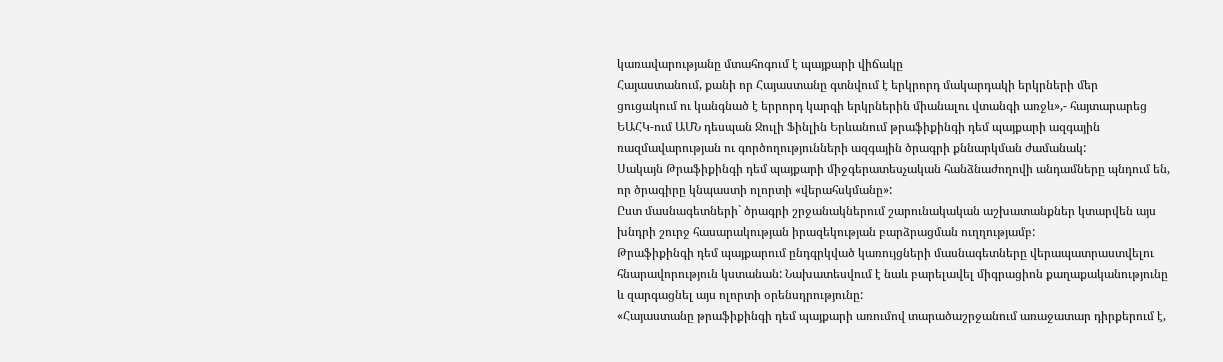կառավարությանը մտահոգում է պայքարի վիճակը
Հայաստանում, քանի որ Հայաստանը գտնվում է երկրորդ մակարդակի երկրների մեր
ցուցակում ու կանգնած է երրորդ կարգի երկրներին միանալու վտանգի առջև»,- հայտարարեց
ԵԱՀԿ-ում ԱՄՆ դեսպան Ջուլի Ֆինլին Երևանում թրաֆիքինգի դեմ պայքարի ազգային
ռազմավարության ու գործողությունների ազգային ծրագրի քննարկման ժամանակ:
Սակայն Թրաֆիքինգի դեմ պայքարի միջգերատեսչական հանձնաժողովի անդամները պնդում են,
որ ծրագիրը կնպաստի ոլորտի «վերահսկմանը»:
Ըստ մասնագետների` ծրագրի շրջանակներում շարունակական աշխատանքներ կտարվեն այս
խնդրի շուրջ հասարակության իրազեկության բարձրացման ուղղությամբ:
Թրաֆիքինգի դեմ պայքարում ընդգրկված կառույցների մասնագետները վերապատրաստվելու
հնարավորություն կստանան: Նախատեսվում է նաև բարելավել միգրացիոն քաղաքականությունը
և զարգացնել այս ոլորտի օրենսդրությունը:
«Հայաստանը թրաֆիքինգի դեմ պայքարի առումով տարածաշրջանում առաջատար դիրքերում է,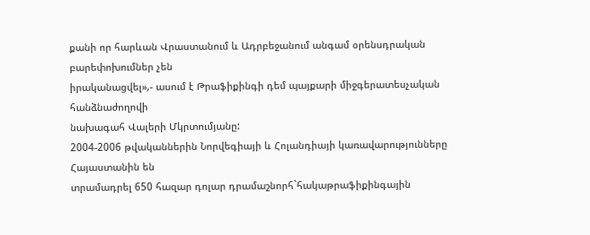քանի որ հարևան Վրաստանում և Ադրբեջանում անգամ օրենսդրական բարեփոխումներ չեն
իրականացվել»,- ասում է Թրաֆիքինգի դեմ պայքարի միջգերատեսչական հանձնաժողովի
նախագահ Վալերի Մկրտումյանը:
2004-2006 թվականներին Նորվեգիայի և Հոլանդիայի կառավարությունները Հայաստանին են
տրամադրել 650 հազար դոլար դրամաշնորհ`հակաթրաֆիքինգային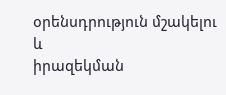օրենսդրություն մշակելու և
իրազեկման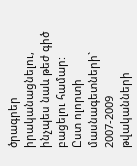ծրագրեր իրականացնելու, ինչպես նաև թեժ գիծ բացելու համար:
Ըստ ոլորտի մասնագետների` 2007-2009 թվականների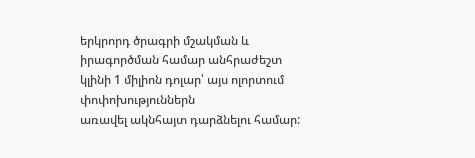երկրորդ ծրագրի մշակման և
իրագործման համար անհրաժեշտ կլինի 1 միլիոն դոլար՝ այս ոլորտում փոփոխություններն
առավել ակնհայտ դարձնելու համար: